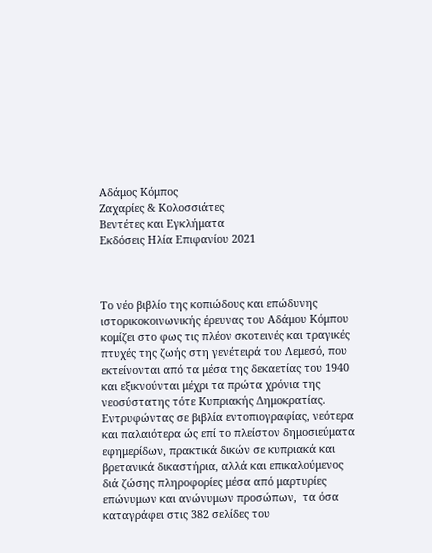Αδάμος Κόμπος
Ζαχαρίες & Κολοσσιάτες
Βεντέτες και Εγκλήματα
Εκδόσεις Ηλία Επιφανίου 2021



Το νέο βιβλίο της κοπιώδους και επώδυνης ιστορικοκοινωνικής έρευνας του Αδάμου Κόμπου κομίζει στο φως τις πλέον σκοτεινές και τραγικές πτυχές της ζωής στη γενέτειρά του Λεμεσό, που εκτείνονται από τα μέσα της δεκαετίας του 1940 και εξικνούνται μέχρι τα πρώτα χρόνια της νεοσύστατης τότε Κυπριακής Δημοκρατίας. Εντρυφώντας σε βιβλία εντοπιογραφίας, νεότερα και παλαιότερα ώς επί το πλείστον δημοσιεύματα εφημερίδων, πρακτικά δικών σε κυπριακά και βρετανικά δικαστήρια, αλλά και επικαλούμενος διά ζώσης πληροφορίες μέσα από μαρτυρίες επώνυμων και ανώνυμων προσώπων,  τα όσα καταγράφει στις 382 σελίδες του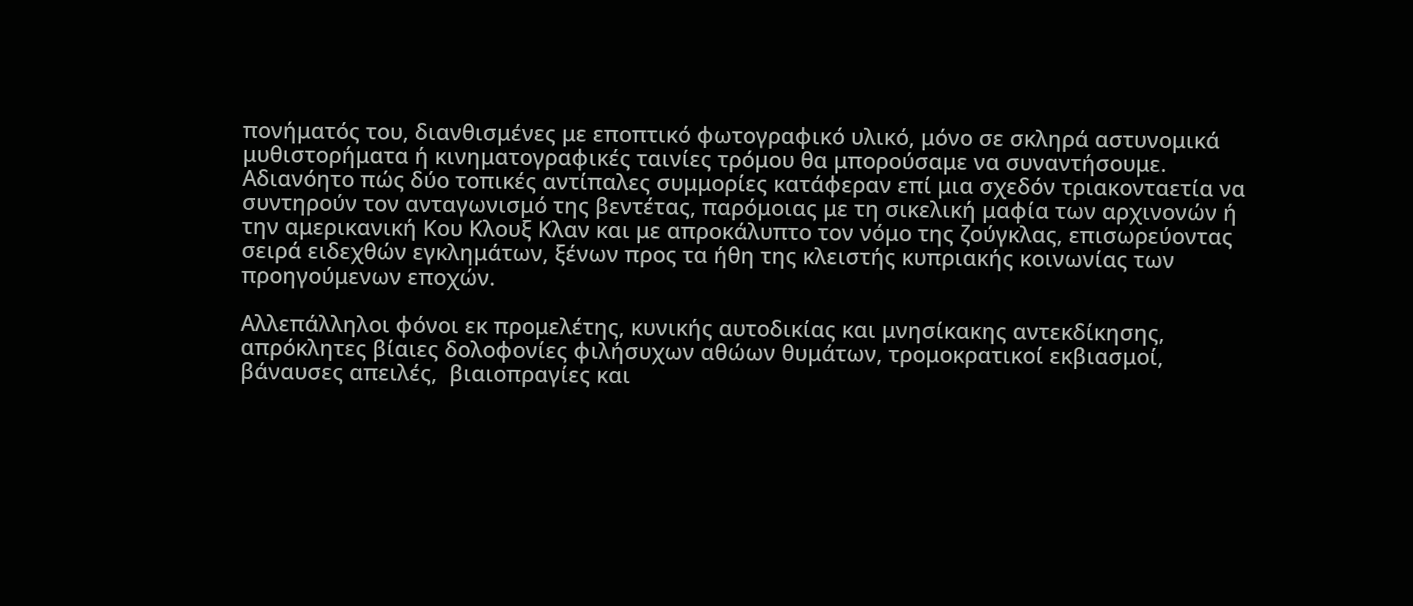πονήματός του, διανθισμένες με εποπτικό φωτογραφικό υλικό, μόνο σε σκληρά αστυνομικά μυθιστορήματα ή κινηματογραφικές ταινίες τρόμου θα μπορούσαμε να συναντήσουμε. Αδιανόητο πώς δύο τοπικές αντίπαλες συμμορίες κατάφεραν επί μια σχεδόν τριακονταετία να συντηρούν τον ανταγωνισμό της βεντέτας, παρόμοιας με τη σικελική μαφία των αρχινονών ή την αμερικανική Κου Κλουξ Κλαν και με απροκάλυπτο τον νόμο της ζούγκλας, επισωρεύοντας σειρά ειδεχθών εγκλημάτων, ξένων προς τα ήθη της κλειστής κυπριακής κοινωνίας των προηγούμενων εποχών.

Αλλεπάλληλοι φόνοι εκ προμελέτης, κυνικής αυτοδικίας και μνησίκακης αντεκδίκησης, απρόκλητες βίαιες δολοφονίες φιλήσυχων αθώων θυμάτων, τρομοκρατικοί εκβιασμοί, βάναυσες απειλές,  βιαιοπραγίες και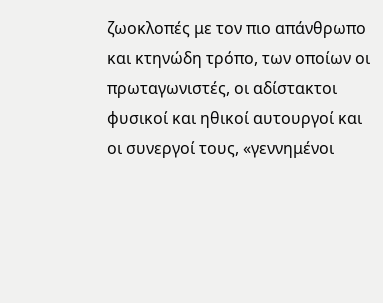ζωοκλοπές με τον πιο απάνθρωπο και κτηνώδη τρόπο, των οποίων οι πρωταγωνιστές, οι αδίστακτοι φυσικοί και ηθικοί αυτουργοί και οι συνεργοί τους, «γεννημένοι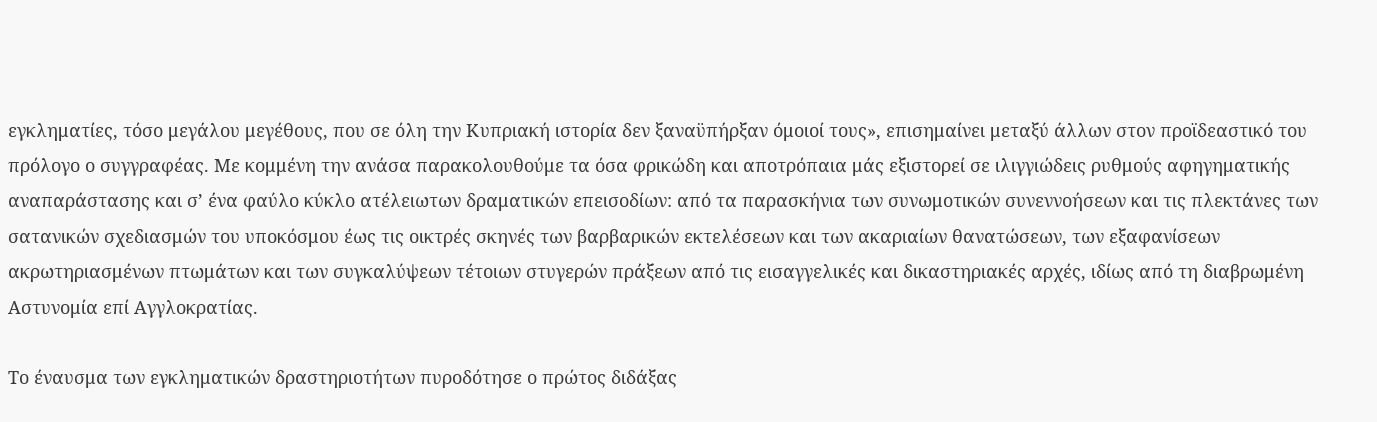εγκληματίες, τόσο μεγάλου μεγέθους, που σε όλη την Κυπριακή ιστορία δεν ξαναϋπήρξαν όμοιοί τους», επισημαίνει μεταξύ άλλων στον προϊδεαστικό του πρόλογο ο συγγραφέας. Με κομμένη την ανάσα παρακολουθούμε τα όσα φρικώδη και αποτρόπαια μάς εξιστορεί σε ιλιγγιώδεις ρυθμούς αφηγηματικής αναπαράστασης και σ’ ένα φαύλο κύκλο ατέλειωτων δραματικών επεισοδίων: από τα παρασκήνια των συνωμοτικών συνεννοήσεων και τις πλεκτάνες των σατανικών σχεδιασμών του υποκόσμου έως τις οικτρές σκηνές των βαρβαρικών εκτελέσεων και των ακαριαίων θανατώσεων, των εξαφανίσεων ακρωτηριασμένων πτωμάτων και των συγκαλύψεων τέτοιων στυγερών πράξεων από τις εισαγγελικές και δικαστηριακές αρχές, ιδίως από τη διαβρωμένη Αστυνομία επί Αγγλοκρατίας.

Το έναυσμα των εγκληματικών δραστηριοτήτων πυροδότησε ο πρώτος διδάξας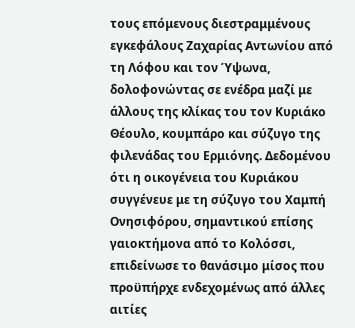τους επόμενους διεστραμμένους εγκεφάλους Ζαχαρίας Αντωνίου από τη Λόφου και τον Ύψωνα, δολοφονώντας σε ενέδρα μαζί με άλλους της κλίκας του τον Κυριάκο Θέουλο, κουμπάρο και σύζυγο της φιλενάδας του Ερμιόνης. Δεδομένου ότι η οικογένεια του Κυριάκου συγγένευε με τη σύζυγο του Χαμπή Ονησιφόρου, σημαντικού επίσης γαιοκτήμονα από το Κολόσσι, επιδείνωσε το θανάσιμο μίσος που προϋπήρχε ενδεχομένως από άλλες αιτίες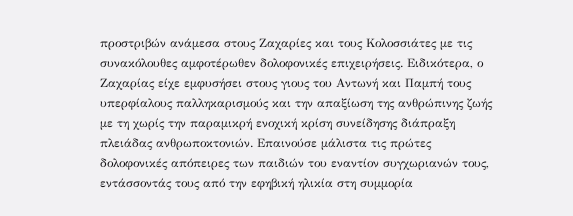προστριβών ανάμεσα στους Ζαχαρίες και τους Κολοσσιάτες με τις συνακόλουθες αμφοτέρωθεν δολοφονικές επιχειρήσεις. Ειδικότερα, ο Ζαχαρίας είχε εμφυσήσει στους γιους του Αντωνή και Παμπή τους υπερφίαλους παλληκαρισμούς και την απαξίωση της ανθρώπινης ζωής με τη χωρίς την παραμικρή ενοχική κρίση συνείδησης διάπραξη πλειάδας ανθρωποκτονιών. Επαινούσε μάλιστα τις πρώτες δολοφονικές απόπειρες των παιδιών του εναντίον συγχωριανών τους, εντάσσοντάς τους από την εφηβική ηλικία στη συμμορία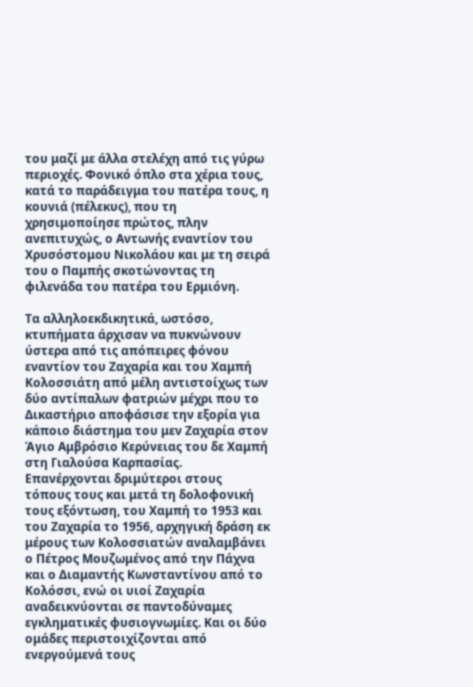του μαζί με άλλα στελέχη από τις γύρω περιοχές. Φονικό όπλο στα χέρια τους, κατά το παράδειγμα του πατέρα τους, η κουνιά (πέλεκυς), που τη χρησιμοποίησε πρώτος, πλην ανεπιτυχώς, ο Αντωνής εναντίον του Χρυσόστομου Νικολάου και με τη σειρά του ο Παμπής σκοτώνοντας τη φιλενάδα του πατέρα του Ερμιόνη.

Τα αλληλοεκδικητικά, ωστόσο, κτυπήματα άρχισαν να πυκνώνουν ύστερα από τις απόπειρες φόνου εναντίον του Ζαχαρία και του Χαμπή Κολοσσιάτη από μέλη αντιστοίχως των δύο αντίπαλων φατριών μέχρι που το Δικαστήριο αποφάσισε την εξορία για κάποιο διάστημα του μεν Ζαχαρία στον Άγιο Αμβρόσιο Κερύνειας του δε Χαμπή στη Γιαλούσα Καρπασίας. Επανέρχονται δριμύτεροι στους τόπους τους και μετά τη δολοφονική τους εξόντωση, του Χαμπή το 1953 και του Ζαχαρία το 1956, αρχηγική δράση εκ μέρους των Κολοσσιατών αναλαμβάνει ο Πέτρος Μουζωμένος από την Πάχνα και ο Διαμαντής Κωνσταντίνου από το Κολόσσι, ενώ οι υιοί Ζαχαρία αναδεικνύονται σε παντοδύναμες εγκληματικές φυσιογνωμίες. Και οι δύο ομάδες περιστοιχίζονται από ενεργούμενά τους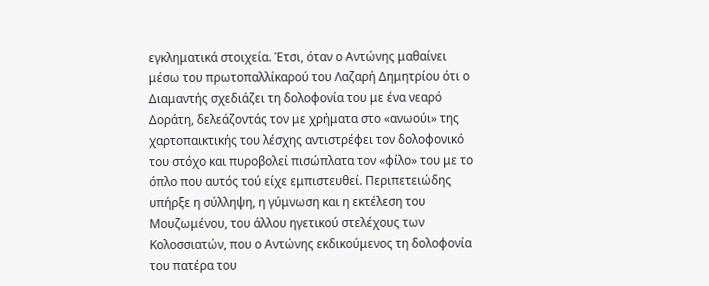εγκληματικά στοιχεία. Έτσι, όταν ο Αντώνης μαθαίνει μέσω του πρωτοπαλλίκαρού του Λαζαρή Δημητρίου ότι ο Διαμαντής σχεδιάζει τη δολοφονία του με ένα νεαρό Δοράτη, δελεάζοντάς τον με χρήματα στο «ανωούι» της χαρτοπαικτικής του λέσχης αντιστρέφει τον δολοφονικό του στόχο και πυροβολεί πισώπλατα τον «φίλο» του με το όπλο που αυτός τού είχε εμπιστευθεί. Περιπετειώδης υπήρξε η σύλληψη, η γύμνωση και η εκτέλεση του Μουζωμένου, του άλλου ηγετικού στελέχους των Κολοσσιατών, που ο Αντώνης εκδικούμενος τη δολοφονία του πατέρα του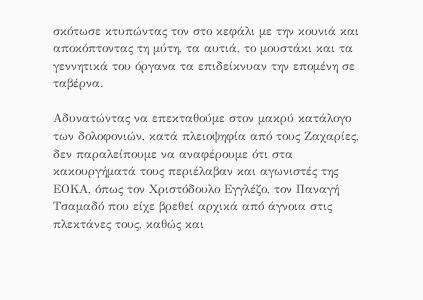σκότωσε κτυπώντας τον στο κεφάλι με την κουνιά και αποκόπτοντας τη μύτη, τα αυτιά, το μουστάκι και τα γεννητικά του όργανα τα επιδείκνυαν την επομένη σε ταβέρνα.

Αδυνατώντας να επεκταθούμε στον μακρύ κατάλογο των δολοφονιών, κατά πλειοψηφία από τους Ζαχαρίες, δεν παραλείπουμε να αναφέρουμε ότι στα κακουργήματά τους περιέλαβαν και αγωνιστές της ΕΟΚΑ, όπως τον Χριστόδουλο Εγγλέζο, τον Παναγή Τσαμαδό που είχε βρεθεί αρχικά από άγνοια στις πλεκτάνες τους, καθώς και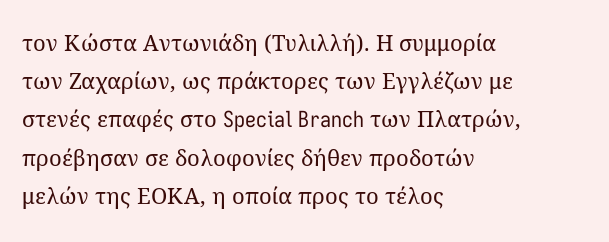τον Κώστα Αντωνιάδη (Τυλιλλή). Η συμμορία των Ζαχαρίων, ως πράκτορες των Εγγλέζων με στενές επαφές στο Special Branch των Πλατρών, προέβησαν σε δολοφονίες δήθεν προδοτών μελών της ΕΟΚΑ, η οποία προς το τέλος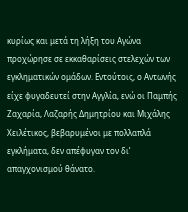κυρίως και μετά τη λήξη του Αγώνα προχώρησε σε εκκαθαρίσεις στελεχών των εγκληματικών ομάδων. Εντούτοις, ο Αντωνής είχε φυγαδευτεί στην Αγγλία, ενώ οι Παμπής Ζαχαρία, Λαζαρής Δημητρίου και Μιχάλης Χειλέτικος, βεβαρυμένοι με πολλαπλά εγκλήματα, δεν απέφυγαν τον δι’ απαγχονισμού θάνατο.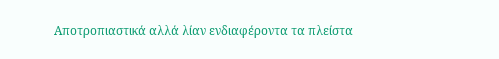Αποτροπιαστικά αλλά λίαν ενδιαφέροντα τα πλείστα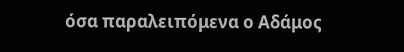όσα παραλειπόμενα ο Αδάμος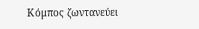Κόμπος ζωντανεύει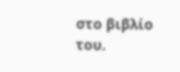στο βιβλίο του.